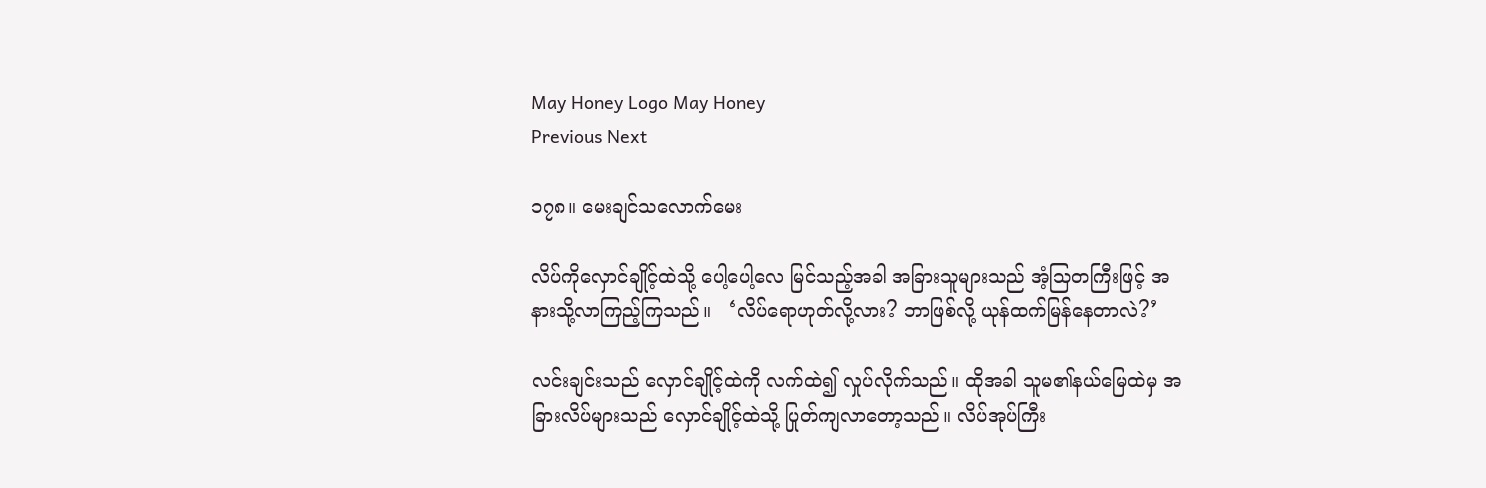May Honey Logo May Honey
Previous Next

၁၇၈။ မေးချင်သလောက်မေး

လိပ်ကိုလှောင်ချိုင့်ထဲသို့ ပေါ့ပေါ့လေ မြင်သည့်အခါ အခြားသူများသည် အံ့သြတကြီးဖြင့် အနားသို့လာကြည့်ကြသည်။   ‘လိပ်ရောဟုတ်လို့လား? ဘာဖြစ်လို့ ယုန်ထက်မြန်နေတာလဲ?’

လင်းချင်းသည် လှောင်ချိုင့်ထဲကို လက်ထဲ၍ လှုပ်လိုက်သည်။ ထိုအခါ သူမ၏နယ်မြေထဲမှ အခြားလိပ်များသည် လှောင်ချိုင့်ထဲသို့ ပြုတ်ကျလာတော့သည်။ လိပ်အုပ်ကြီး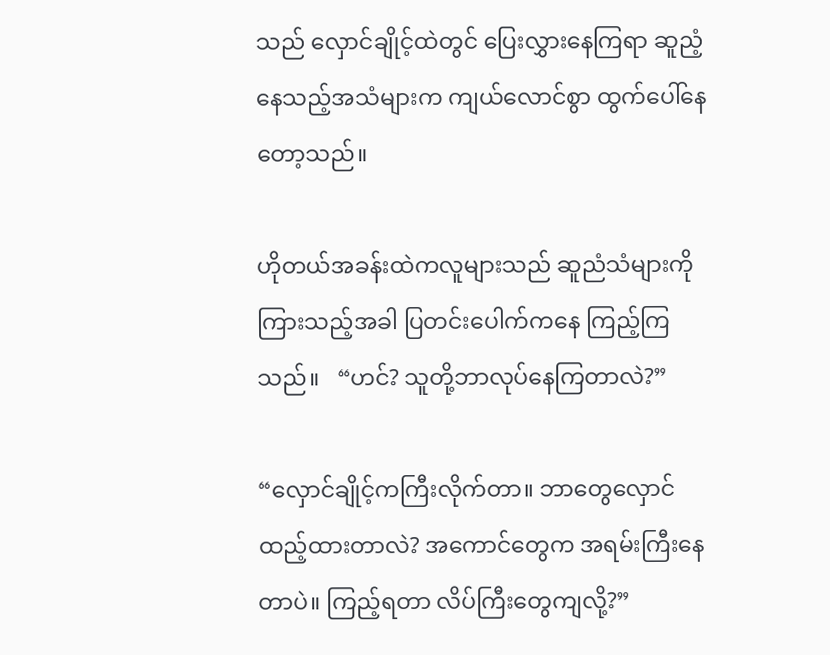သည် လှောင်ချိုင့်ထဲတွင် ပြေးလွှားနေကြရာ ဆူညံ့နေသည့်အသံများက ကျယ်လောင်စွာ ထွက်ပေါ်နေတော့သည်။

ဟိုတယ်အခန်းထဲကလူများသည် ဆူညံသံများကိုကြားသည့်အခါ ပြတင်းပေါက်ကနေ ကြည့်ကြသည်။   “ဟင်? သူတို့ဘာလုပ်နေကြတာလဲ?”

“လှောင်ချိုင့်ကကြီးလိုက်တာ။ ဘာတွေလှောင်ထည့်ထားတာလဲ? အကောင်တွေက အရမ်းကြီးနေတာပဲ။ ကြည့်ရတာ လိပ်ကြီးတွေကျလို့?”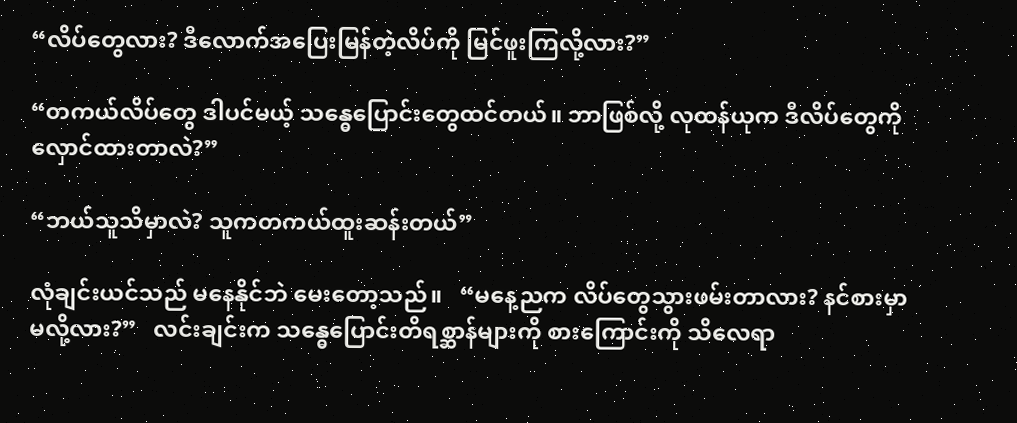“လိပ်တွေလား? ဒီလောက်အပြေးမြန်တဲ့လိပ်ကို မြင်ဖူးကြလို့လား?”

“တကယ်လိပ်တွေ ဒါပင်မယ့် သန္ဓေပြောင်းတွေထင်တယ်။ ဘာဖြစ်လို့ လုထန်ယုက ဒီလိပ်တွေကို လှောင်ထားတာလဲ?”

“ဘယ်သူသိမှာလဲ? သူကတကယ်ထူးဆန်းတယ်”

လုံချင်းယင်သည် မနေနိုင်ဘဲ မေးတော့သည်။   “မနေ့ညက လိပ်တွေသွားဖမ်းတာလား? နင်စားမှာမလို့လား?”   လင်းချင်းက သန္ဓေပြောင်းတိရစ္ဆာန်များကို စားကြောင်းကို သိလေရာ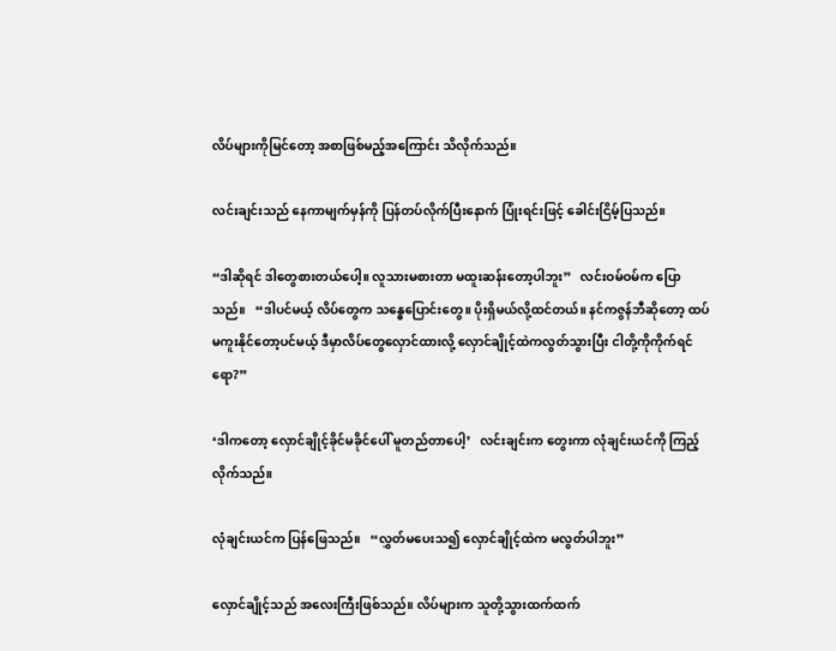လိပ်များကိုမြင်တော့ အစာဖြစ်မည့်အကြောင်း သိလိုက်သည်။

လင်းချင်းသည် နေကာမျက်မှန်ကို ပြန်တပ်လိုက်ပြီးနောက် ပြုံးရင်းဖြင့် ခေါင်းငြိမ့်ပြသည်။

“ဒါဆိုရင် ဒါတွေစားတယ်ပေါ့။ လူသားမစားတာ မထူးဆန်းတော့ပါဘူး”   လင်းဝမ်ဝမ်က ပြောသည်။   “ဒါပင်မယ့် လိပ်တွေက သန္ဓေပြောင်းတွေ။ ပိုးရှိမယ်လို့ထင်တယ်။ နင်ကဇွန်ဘီဆိုတော့ ထပ်မကူးနိုင်တော့ပင်မယ့် ဒီမှာလိပ်တွေလှောင်ထားလို့ လှောင်ချိုင့်ထဲကလွတ်သွားပြီး ငါတို့ကိုကိုက်ရင်ရော?”

‘ဒါကတော့ လှောင်ချိုင့်ခိုင်မခိုင်ပေါ် မူတည်တာပေါ့’   လင်းချင်းက တွေးကာ လုံချင်းယင်ကို ကြည့်လိုက်သည်။

လုံချင်းယင်က ပြန်ဖြေသည်။   “လွှတ်မပေးသ၍ လှောင်ချိုင့်ထဲက မလွတ်ပါဘူး”

လှောင်ချိုင့်သည် အလေးကြီးဖြစ်သည်။ လိပ်များက သူတို့သွားထက်ထက်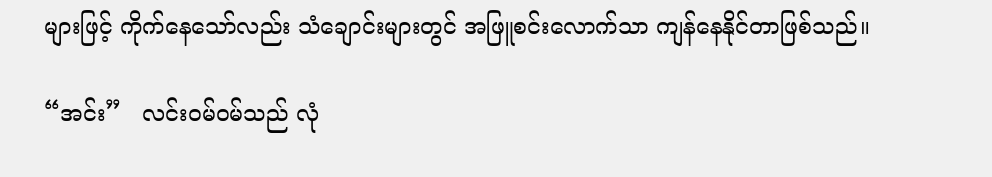များဖြင့် ကိုက်နေသော်လည်း သံချောင်းများတွင် အဖြူစင်းလောက်သာ ကျန်နေနိုင်တာဖြစ်သည်။

“အင်း”   လင်းဝမ်ဝမ်သည် လုံ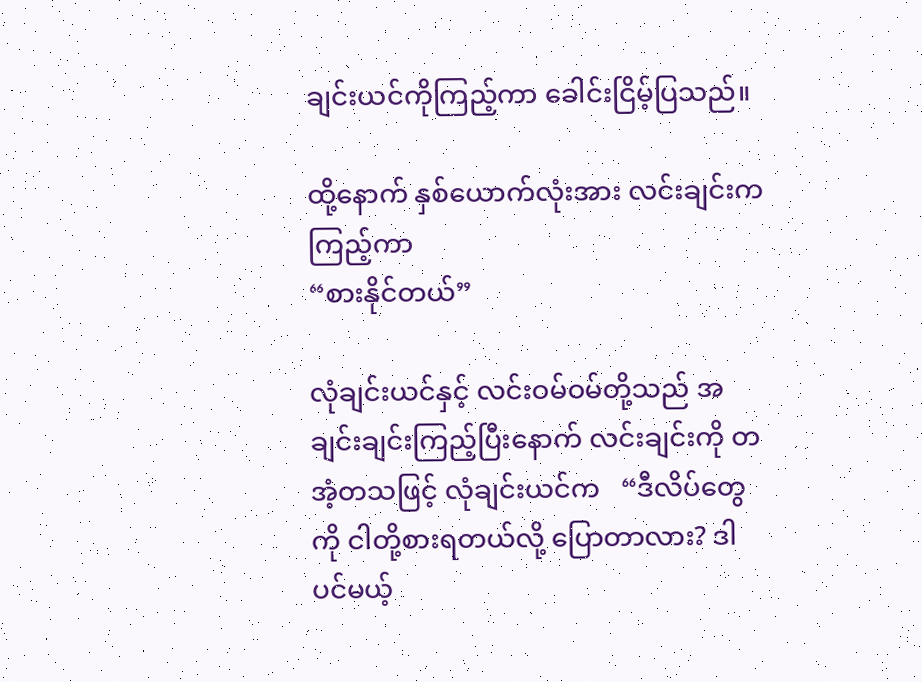ချင်းယင်ကိုကြည့်ကာ ခေါင်းငြိမ့်ပြသည်။

ထို့နောက် နှစ်ယောက်လုံးအား လင်းချင်းကကြည့်ကာ
“စားနိုင်တယ်”

လုံချင်းယင်နှင့် လင်းဝမ်ဝမ်တို့သည် အချင်းချင်းကြည့်ပြီးနောက် လင်းချင်းကို တအံ့တသဖြင့် လုံချင်းယင်က   “ဒီလိပ်တွေကို ငါတို့စားရတယ်လို့ ပြောတာလား? ဒါပင်မယ့်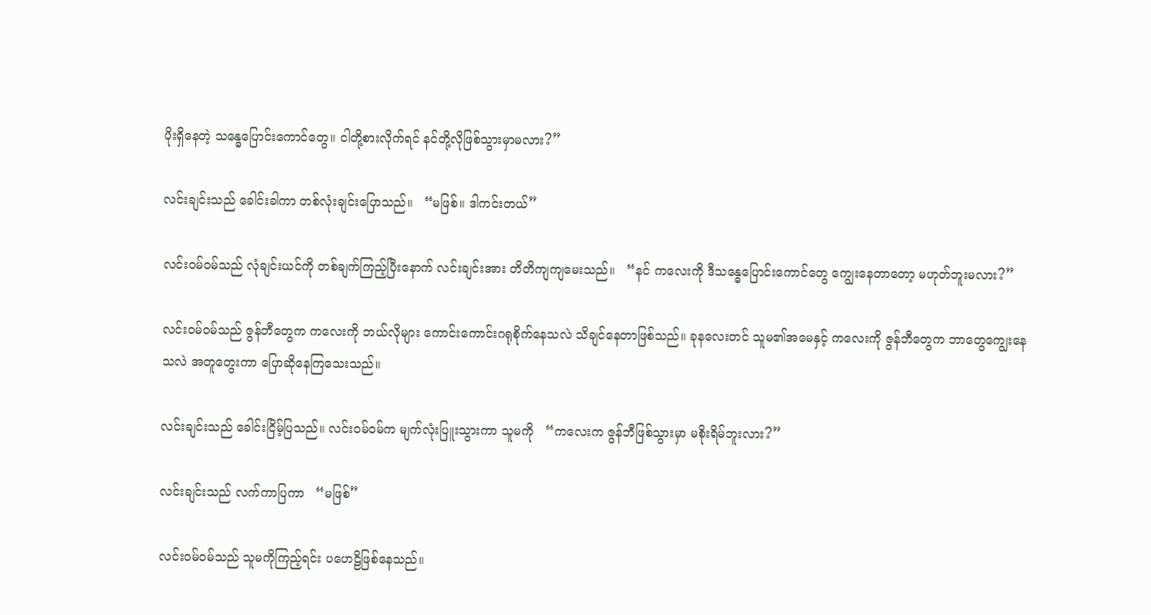ပိုးရှိနေတဲ့ သန္ဓေပြောင်းကောင်တွေ။ ငါတို့စားလိုက်ရင် နင်တို့လိုဖြစ်သွားမှာမလား?”

လင်းချင်းသည် ခေါင်းခါကာ တစ်လုံးချင်းပြောသည်။   “မဖြစ်။ ဒါကင်းတယ်”

လင်းဝမ်ဝမ်သည် လုံချင်းယင်ကို တစ်ချက်ကြည့်ပြီးနောက် လင်းချင်းအား တိတိကျကျမေးသည်။   “နင် ကလေးကို ဒီသန္ဓေပြောင်းကောင်တွေ ကျွေးနေတာတော့ မဟုတ်ဘူးမလား?”

လင်းဝမ်ဝမ်သည် ဇွန်ဘီတွေက ကလေးကို ဘယ်လိုများ ကောင်းကောင်းဂရုစိုက်နေသလဲ သိချင်နေတာဖြစ်သည်။ ခုနလေးတင် သူမ၏အမေနှင့် ကလေးကို ဇွန်ဘီတွေက ဘာတွေကျွေးနေသလဲ အတူတွေးကာ ပြောဆိုနေကြသေးသည်။

လင်းချင်းသည် ခေါင်းငြိမ့်ပြသည်။ လင်းဝမ်ဝမ်က မျက်လုံးပြူးသွားကာ သူမကို   “ကလေးက ဇွန်ဘီဖြစ်သွားမှာ မစိုးရိမ်ဘူးလား?”

လင်းချင်းသည် လက်ကာပြကာ   “မဖြစ်”

လင်းဝမ်ဝမ်သည် သူမကိုကြည့်ရင်း ပဟေဠိဖြစ်နေသည်။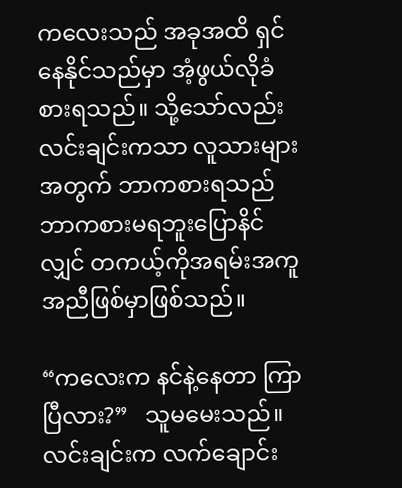ကလေးသည် အခုအထိ ရှင်နေနိုင်သည်မှာ အံ့ဖွယ်လိုခံစားရသည်။ သို့သော်လည်း လင်းချင်းကသာ လူသားများအတွက် ဘာကစားရသည် ဘာကစားမရဘူးပြောနိင်လျှင် တကယ့်ကိုအရမ်းအကူအညီဖြစ်မှာဖြစ်သည်။

“ကလေးက နင်နဲ့နေတာ ကြာပြီလား?”   သူမမေးသည်။ လင်းချင်းက လက်ချောင်း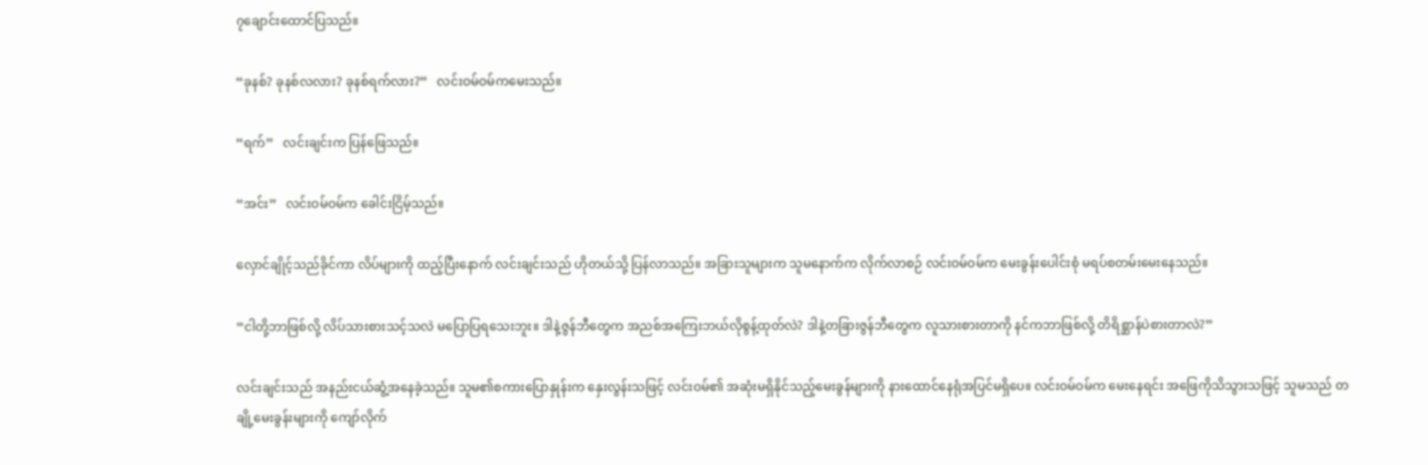၇ချောင်းထောင်ပြသည်။

“ခုနစ်? ခုနစ်လလား? ခုနစ်ရက်လား?”   လင်းဝမ်ဝမ်ကမေးသည်။

“ရက်”   လင်းချင်းက ပြန်ဖြေသည်။

“အင်း”   လင်းဝမ်ဝမ်က ခေါင်းငြိမ့်သည်။

လှောင်ချိုင့်သည်ခိုင်ကာ လိပ်များကို ထည့်ပြီးနောက် လင်းချင်းသည် ဟိုတယ်သို့ ပြန်လာသည်။ အခြားသူများက သူမနောက်က လိုက်လာစဉ် လင်းဝမ်ဝမ်က မေးခွန်းပေါင်းစုံ မရပ်စတမ်းမေးနေသည်။

“ငါတို့ဘာဖြစ်လို့ လိပ်သားစားသင့်သလဲ မပြောပြရသေးဘူး။ ဒါနဲ့ဇွန်ဘီတွေက အညစ်အကြေးဘယ်လိုစွန့်ထုတ်လဲ? ဒါနဲ့တခြားဇွန်ဘီတွေက လူသားစားတာကို နင်ကဘာဖြစ်လို့ တိရိစ္ဆာန်ပဲစားတာလဲ?”

လင်းချင်းသည် အနည်းငယ်ဆွံ့အနေခဲ့သည်။ သူမ၏စကားပြောနှုန်းက နှေးလွန်းသဖြင့် လင်းဝမ်၏ အဆုံးမရှိနိုင်သည့်မေးခွန်များကို နားထောင်နေရုံအပြင်မရှိပေ။ လင်းဝမ်ဝမ်က မေးနေရင်း အဖြေကိုသိသွားသဖြင့် သူမသည် တချို့မေးခွန်းများကို ကျော်လိုက်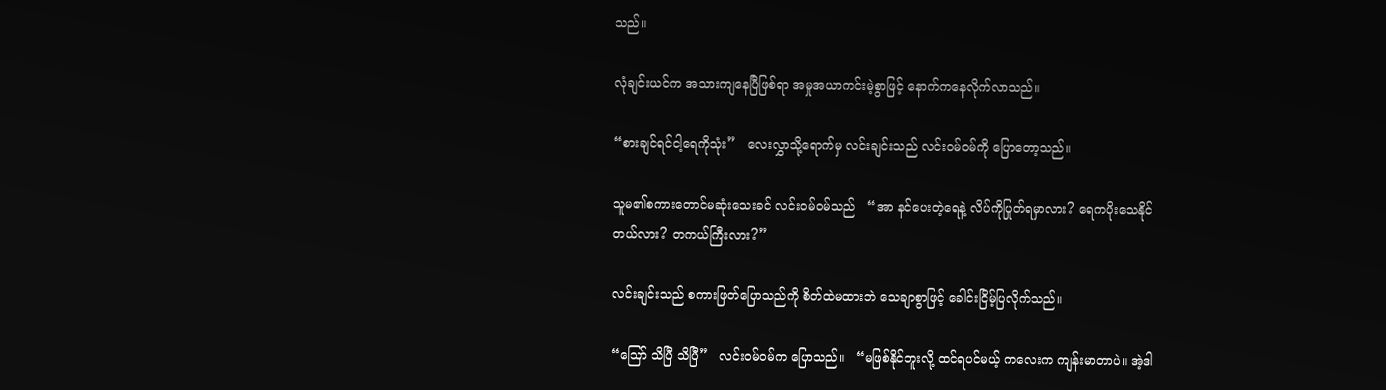သည်။

လုံချင်းယင်က အသားကျနေပြီဖြစ်ရာ အမှုအယာကင်းမဲ့စွာဖြင့် နောက်ကနေလိုက်လာသည်။

“စားချင်ရင်ငါ့ရေကိုသုံး”   လေးလွှာသို့ရောက်မှ လင်းချင်းသည် လင်းဝမ်ဝမ်ကို ပြောတော့သည်။

သူမ၏စကားတောင်မဆုံးသေးခင် လင်းဝမ်ဝမ်သည်   “အာ နင်ပေးတဲ့ရေနဲ့ လိပ်ကိုပြုတ်ရမှာလား? ရေကပိုးသေနိုင်တယ်လား? တကယ်ကြီးလား?”

လင်းချင်းသည် စကားဖြတ်ပြောသည်ကို စိတ်ထဲမထားဘဲ သေချာစွာဖြင့် ခေါင်းငြိမ့်ပြလိုက်သည်။

“ဪ သိပြီ သိပြီ”   လင်းဝမ်ဝမ်က ပြောသည်။   “မဖြစ်နိုင်ဘူးလို့ ထင်ရပင်မယ့် ကလေးက ကျန်းမာတာပဲ။ အဲ့ဒါ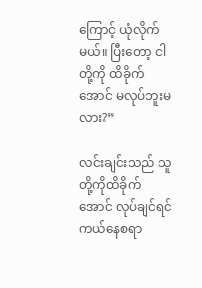ကြောင့် ယုံလိုက်မယ်။ ပြီးတော့ ငါတို့ကို ထိခိုက်အောင် မလုပ်ဘူးမလား?”

လင်းချင်းသည် သူတို့ကိုထိခိုက်အောင် လုပ်ချင်ရင် ကယ်နေစရာ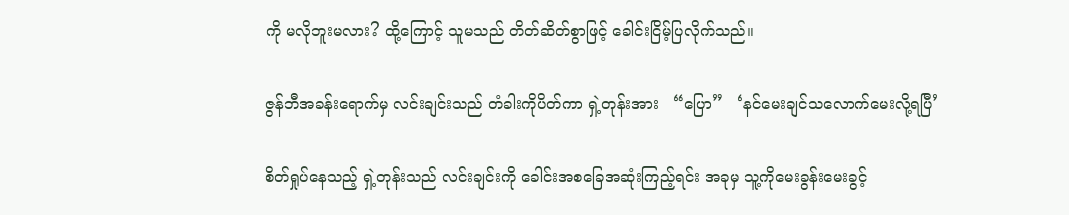ကို မလိုဘူးမလား? ထို့ကြောင့် သူမသည် တိတ်ဆိတ်စွာဖြင့် ခေါင်းငြိမ့်ပြလိုက်သည်။

ဇွန်ဘီအခန်းရောက်မှ လင်းချင်းသည် တံခါးကိုပိတ်ကာ ရှဲ့တုန်းအား   “ပြော”   ‘နင်မေးချင်သလောက်မေးလို့ရပြီ’

စိတ်ရှုပ်နေသည့် ရှဲ့တုန်းသည် လင်းချင်းကို ခေါင်းအစခြေအဆုံးကြည့်ရင်း အခုမှ သူ့ကိုမေးခွန်းမေးခွင့်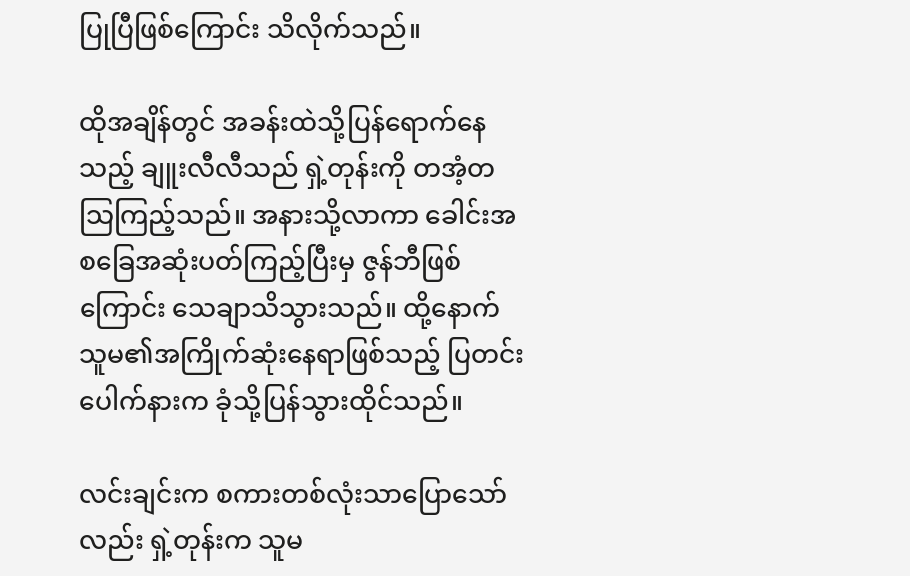ပြုပြီဖြစ်ကြောင်း သိလိုက်သည်။

ထိုအချိန်တွင် အခန်းထဲသို့ပြန်ရောက်နေသည့် ချူးလီလီသည် ရှဲ့တုန်းကို တအံ့တသြကြည့်သည်။ အနားသို့လာကာ ခေါင်းအစခြေအဆုံးပတ်ကြည့်ပြီးမှ ဇွန်ဘီဖြစ်ကြောင်း သေချာသိသွားသည်။ ထို့နောက် သူမ၏အကြိုက်ဆုံးနေရာဖြစ်သည့် ပြတင်းပေါက်နားက ခုံသို့ပြန်သွားထိုင်သည်။

လင်းချင်းက စကားတစ်လုံးသာပြောသော်လည်း ရှဲ့တုန်းက သူမ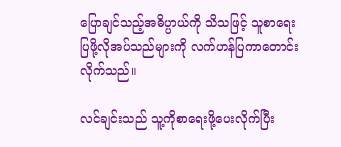ပြောချင်သည့်အဓိပ္ပာယ်ကို သိသဖြင့် သူစာရေးပြဖို့လိုအပ်သည်များကို လက်ဟန်ပြကာတောင်းလိုက်သည်။

လင်ချင်းသည် သူ့ကိုစာရေးဖို့ပေးလိုက်ပြီး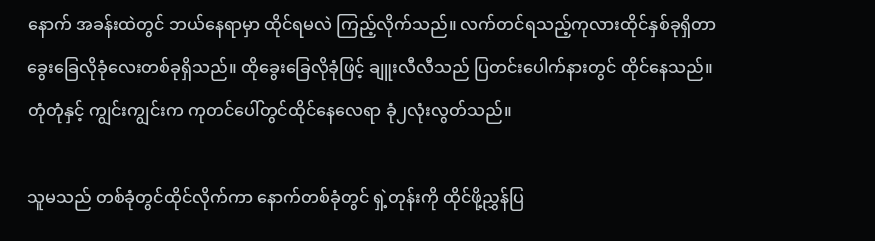နောက် အခန်းထဲတွင် ဘယ်နေရာမှာ ထိုင်ရမလဲ ကြည့်လိုက်သည်။ လက်တင်ရသည့်ကုလားထိုင်နှစ်ခုရှိတာ ခွေးခြေလိုခုံလေးတစ်ခုရှိသည်။ ထိုခွေးခြေလိုခုံဖြင့် ချူးလီလီသည် ပြတင်းပေါက်နားတွင် ထိုင်နေသည်။ တုံတုံနှင့် ကျွင်းကျွင်းက ကုတင်ပေါ်တွင်ထိုင်နေလေရာ ခုံ၂လုံးလွတ်သည်။

သူမသည် တစ်ခုံတွင်ထိုင်လိုက်ကာ နောက်တစ်ခုံတွင် ရှဲ့တုန်းကို ထိုင်ဖို့ညွှန်ပြ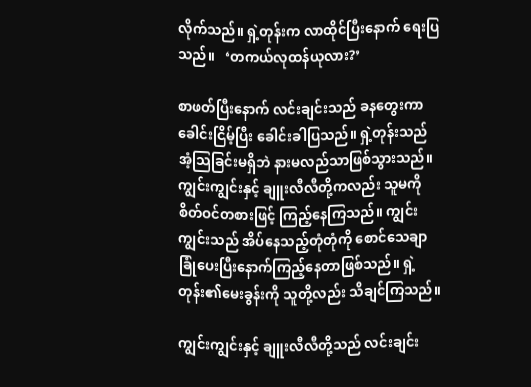လိုက်သည်။ ရှဲ့တုန်းက လာထိုင်ပြီးနောက် ရေးပြသည်။   ‘တကယ်လုထန်ယုလား?’

စာဖတ်ပြီးနောက် လင်းချင်းသည် ခနတွေးကာ ခေါင်းငြိမ့်ပြီး ခေါင်းခါပြသည်။ ရှဲ့တုန်းသည် အံ့သြခြင်းမရှိဘဲ နားမလည်သာဖြစ်သွားသည်။ ကျွင်းကျွင်းနှင့် ချူးလီလီတို့ကလည်း သူမကို စိတ်ဝင်တစားဖြင့် ကြည့်နေကြသည်။ ကျွင်းကျွင်းသည် အိပ်နေသည့်တုံတုံကို စောင်သေချာခြုံပေးပြီးနောက်ကြည့်နေတာဖြစ်သည်။ ရှဲ့တုန်း၏မေးခွန်းကို သူတို့လည်း သိချင်ကြသည်။

ကျွင်းကျွင်းနှင့် ချူးလီလီတို့သည် လင်းချင်း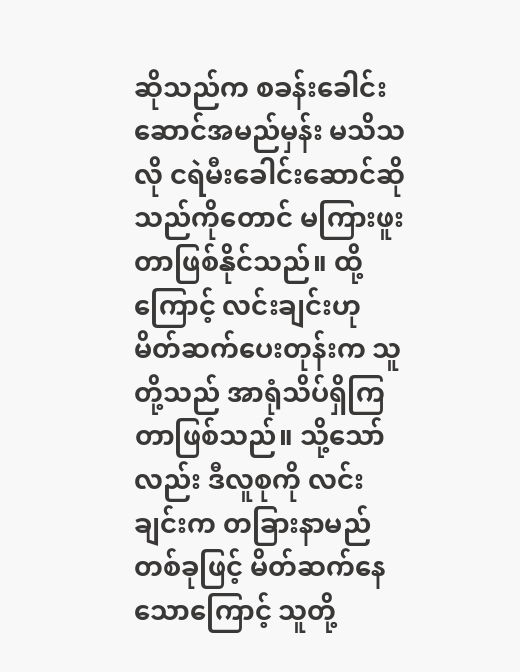ဆိုသည်က စခန်းခေါင်းဆောင်အမည်မှန်း မသိသလို ငရဲမီးခေါင်းဆောင်ဆိုသည်ကိုတောင် မကြားဖူးတာဖြစ်နိုင်သည်။ ထို့ကြောင့် လင်းချင်းဟု မိတ်ဆက်ပေးတုန်းက သူတို့သည် အာရုံသိပ်ရှိကြတာဖြစ်သည်။ သို့သော်လည်း ဒီလူစုကို လင်းချင်းက တခြားနာမည်တစ်ခုဖြင့် မိတ်ဆက်နေသောကြောင့် သူတို့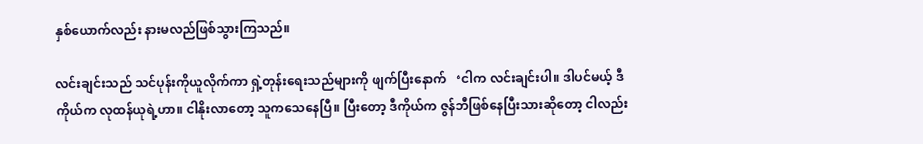နှစ်ယောက်လည်း နားမလည်ဖြစ်သွားကြသည်။

လင်းချင်းသည် သင်ပုန်းကိုယူလိုက်ကာ ရှဲ့တုန်းရေးသည်များကို ဖျက်ပြီးနောက်   ‘ငါက လင်းချင်းပါ။ ဒါပင်မယ့် ဒီကိုယ်က လုထန်ယုရဲ့ဟာ။ ငါနိုးလာတော့ သူကသေနေပြီ။ ပြီးတော့ ဒီကိုယ်က ဇွန်ဘီဖြစ်နေပြီးသားဆိုတော့ ငါလည်း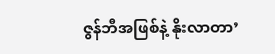ဇွန်ဘီအဖြစ်နဲ့ နိုးလာတာ’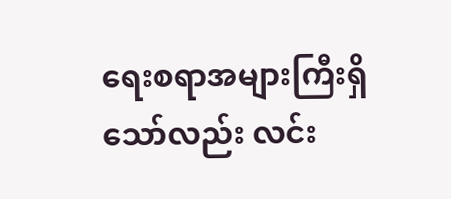ရေးစရာအများကြီးရှိသော်လည်း လင်း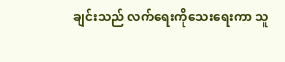ချင်းသည် လက်ရေးကိုသေးရေးကာ သူ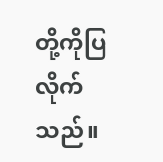တို့ကိုပြလိုက်သည်။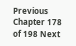Previous Chapter 178 of 198 Next